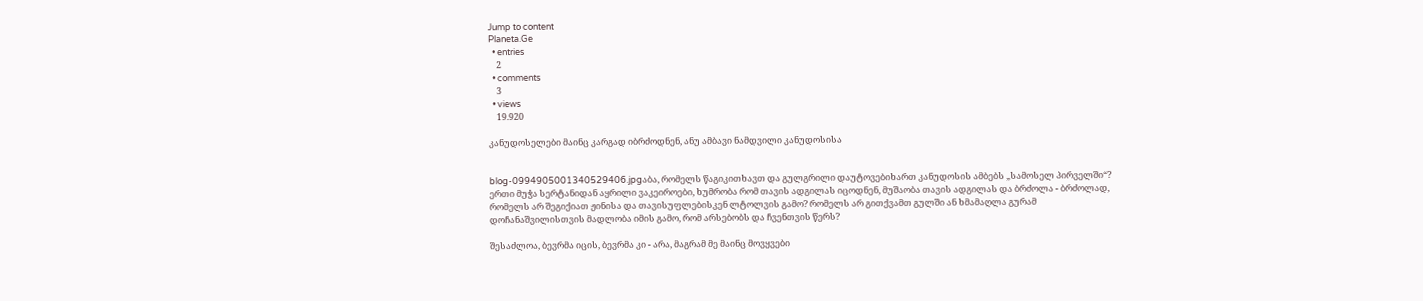Jump to content
Planeta.Ge
  • entries
    2
  • comments
    3
  • views
    19.920

კანუდოსელები მაინც კარგად იბრძოდნენ, ანუ ამბავი ნამდვილი კანუდოსისა


blog-0994905001340529406.jpgაბა, რომელს წაგიკითხავთ და გულგრილი დაუტოვებიხართ კანუდოსის ამბებს „სამოსელ პირველში“? ერთი მუჭა სერტანიდან აყრილი ვაკეიროები, ხუმრობა რომ თავის ადგილას იცოდნენ, მუშაობა თავის ადგილას და ბრძოლა - ბრძოლად, რომელს არ შეგიქიათ ჟინისა და თავისუფლებისკენ ლტოლვის გამო? რომელს არ გითქვამთ გულში ან ხმამაღლა გურამ დოჩანაშვილისთვის მადლობა იმის გამო, რომ არსებობს და ჩვენთვის წერს?

შესაძლოა, ბევრმა იცის, ბევრმა კი - არა, მაგრამ მე მაინც მოვყვები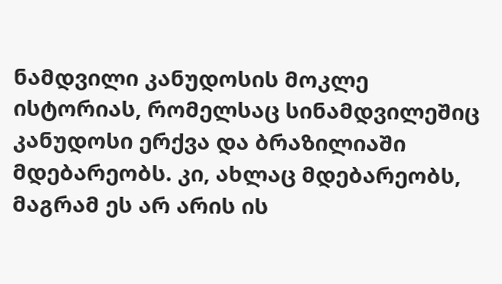ნამდვილი კანუდოსის მოკლე ისტორიას, რომელსაც სინამდვილეშიც კანუდოსი ერქვა და ბრაზილიაში მდებარეობს. კი, ახლაც მდებარეობს, მაგრამ ეს არ არის ის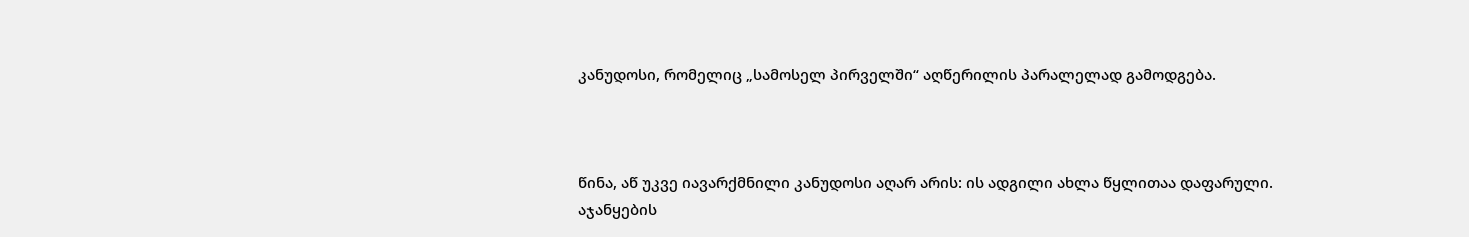კანუდოსი, რომელიც „სამოსელ პირველში“ აღწერილის პარალელად გამოდგება.



წინა, აწ უკვე იავარქმნილი კანუდოსი აღარ არის: ის ადგილი ახლა წყლითაა დაფარული. აჯანყების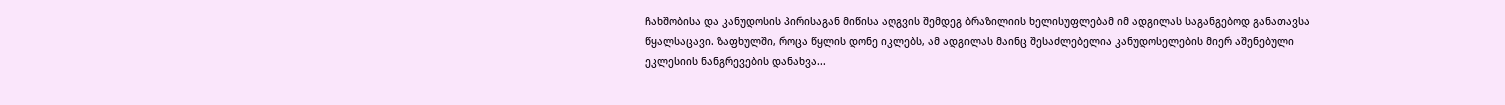ჩახშობისა და კანუდოსის პირისაგან მიწისა აღგვის შემდეგ ბრაზილიის ხელისუფლებამ იმ ადგილას საგანგებოდ განათავსა წყალსაცავი. ზაფხულში, როცა წყლის დონე იკლებს, ამ ადგილას მაინც შესაძლებელია კანუდოსელების მიერ აშენებული ეკლესიის ნანგრევების დანახვა...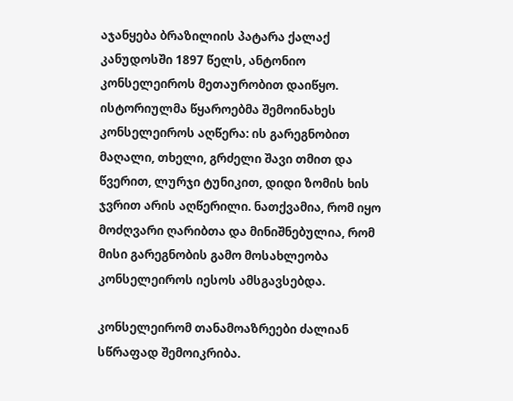აჯანყება ბრაზილიის პატარა ქალაქ კანუდოსში 1897 წელს, ანტონიო კონსელეიროს მეთაურობით დაიწყო. ისტორიულმა წყაროებმა შემოინახეს კონსელეიროს აღწერა: ის გარეგნობით მაღალი, თხელი, გრძელი შავი თმით და წვერით, ლურჯი ტუნიკით, დიდი ზომის ხის ჯვრით არის აღწერილი. ნათქვამია, რომ იყო მოძღვარი ღარიბთა და მინიშნებულია, რომ მისი გარეგნობის გამო მოსახლეობა კონსელეიროს იესოს ამსგავსებდა.

კონსელეირომ თანამოაზრეები ძალიან სწრაფად შემოიკრიბა.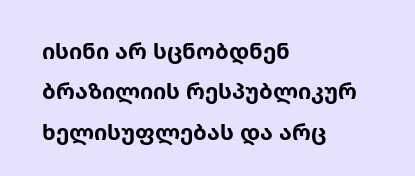ისინი არ სცნობდნენ ბრაზილიის რესპუბლიკურ ხელისუფლებას და არც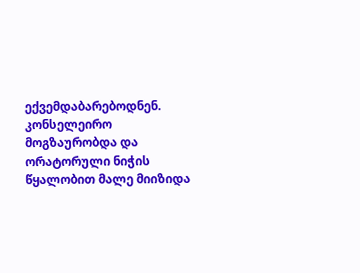ექვემდაბარებოდნენ. კონსელეირო მოგზაურობდა და ორატორული ნიჭის წყალობით მალე მიიზიდა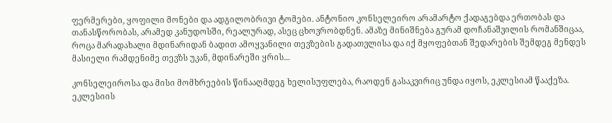ფერმერები, ყოფილი მონები და ადგილობრივი ტომები. ანტონიო კონსელეირო არამარტო ქადაგებდა ერთობას და თანასწორობას, არამედ კანუდოსში, რეალურად, ასეც ცხოვრობდნენ. ამაზე მინიშნება გურამ დოჩანაშვილის რომანშიცაა, როცა მარადახალი მდინარიდან ბადით ამოყვანილი თევზების გადათვლისა და იქ მყოფებთან შედარების შემდეგ მენდეს მასიელი რამდენიმე თევზს უკან, მდინარეში ყრის...

კონსელეიროსა და მისი მომხრეების წინააღმდეგ ხელისუფლება, რაოდენ გასაკვირიც უნდა იყოს, ეკლესიამ წააქეზა. ეკლესიის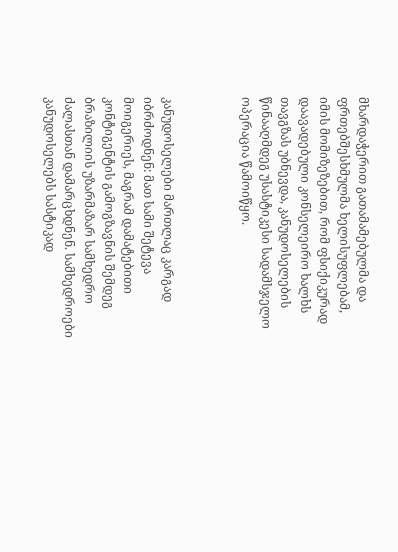მხარდაჭერით გათამამებულმა და ფრთებშესხმულმა ხელისუფლებამ, იმის მომიზეზებით, რომ ფსიქიკურად დაავადებული კონსელეირო ხალხს თავგზას უბნევდა, კანუდოსელების წინააღმდეგ უსასტიკესი სადამსჯელო ოპერაცია წამოიწყო.



კანუდოსელები მართლაც კარგად იბრძოდნენ: მათ სამი შეტევა მოიგერიეს, მაგრამ დამატებითი კონტიგენტის გამოგზავნის შემდეგ ბრაზილიის უზარმაზარ სამხედრო ძალასთან დამარცხდნენ. სამხედროები კანუდოსელებს სასტიკად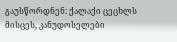გაუსწორდნენ: ქალაქი ცეცხლს მისცეს, კანუდოსელები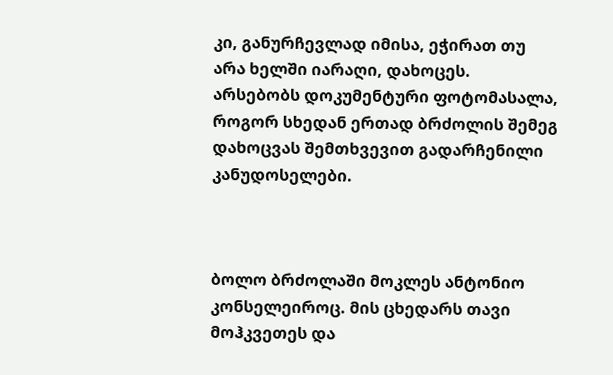კი, განურჩევლად იმისა, ეჭირათ თუ არა ხელში იარაღი, დახოცეს. არსებობს დოკუმენტური ფოტომასალა, როგორ სხედან ერთად ბრძოლის შემეგ დახოცვას შემთხვევით გადარჩენილი კანუდოსელები.



ბოლო ბრძოლაში მოკლეს ანტონიო კონსელეიროც. მის ცხედარს თავი მოჰკვეთეს და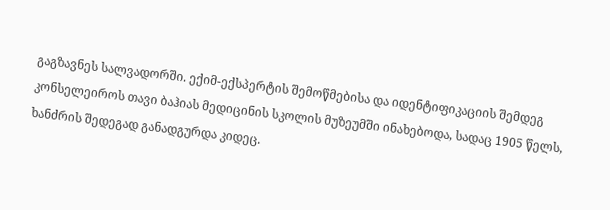გაგზავნეს სალვადორში. ექიმ-ექსპერტის შემოწმებისა და იდენტიფიკაციის შემდეგ კონსელეიროს თავი ბაჰიას მედიცინის სკოლის მუზეუმში ინახებოდა, სადაც 1905 წელს, ხანძრის შედეგად განადგურდა კიდეც.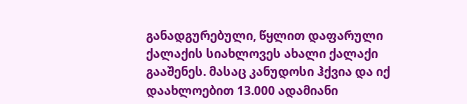განადგურებული, წყლით დაფარული ქალაქის სიახლოვეს ახალი ქალაქი გააშენეს. მასაც კანუდოსი ჰქვია და იქ დაახლოებით 13.000 ადამიანი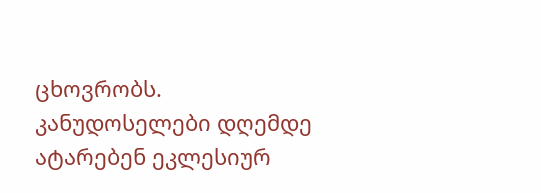ცხოვრობს. კანუდოსელები დღემდე ატარებენ ეკლესიურ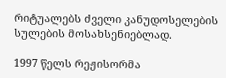რიტუალებს ძველი კანუდოსელების სულების მოსახსენიებლად.

1997 წელს რეჟისორმა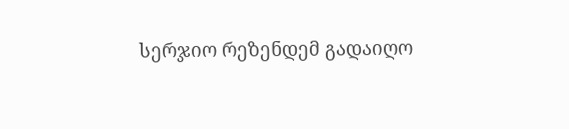სერჯიო რეზენდემ გადაიღო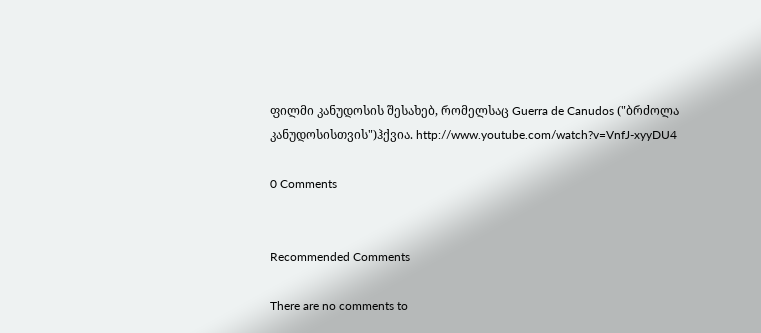ფილმი კანუდოსის შესახებ, რომელსაც Guerra de Canudos ("ბრძოლა კანუდოსისთვის")ჰქვია. http://www.youtube.com/watch?v=VnfJ-xyyDU4

0 Comments


Recommended Comments

There are no comments to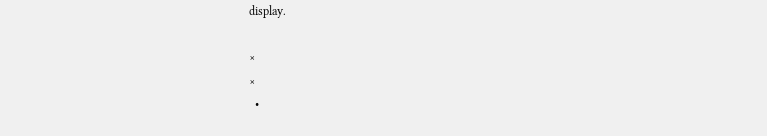display.

×
×
  •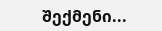შექმენი...